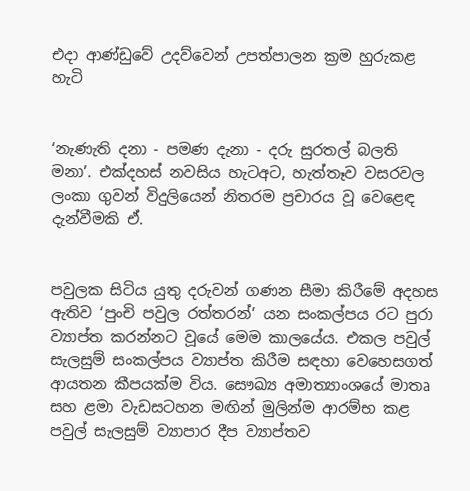එද‌ා ආණ්ඩුවේ උදව්වෙන් උපත්පාලන ක්‍රම හුරුකළ හැටි


‘නැණැති දනා - පමණ දැනා - දරු සුරතල් බලති මනා’. එක්දහස් නවසිය හැටඅට, හැත්තෑව වසරවල ලංකා ගුවන් විදුලියෙන් නිතරම ප්‍රචාරය වූ වෙළෙඳ දැන්වීමකි ඒ.


පවුලක සිටිය යුතු දරුවන් ගණන සීමා කිරීමේ අදහස ඇතිව ‘පුංචි පවුල රත්තරන්’ යන සංකල්පය රට පුරා ව්‍යාප්ත කරන්නට වූයේ මෙම කාලයේය. එකල පවුල් සැලසුම් සංකල්පය ව්‍යාප්ත කිරීම සඳහා වෙහෙසගත් ආයතන කීපයක්ම විය. සෞඛ්‍ය අමාත්‍යාංශයේ මාතෘ සහ ළමා වැඩසටහන මඟින් මුලින්ම ආරම්භ කළ පවුල් සැලසුම් ව්‍යාපාර දීප ව්‍යාප්තව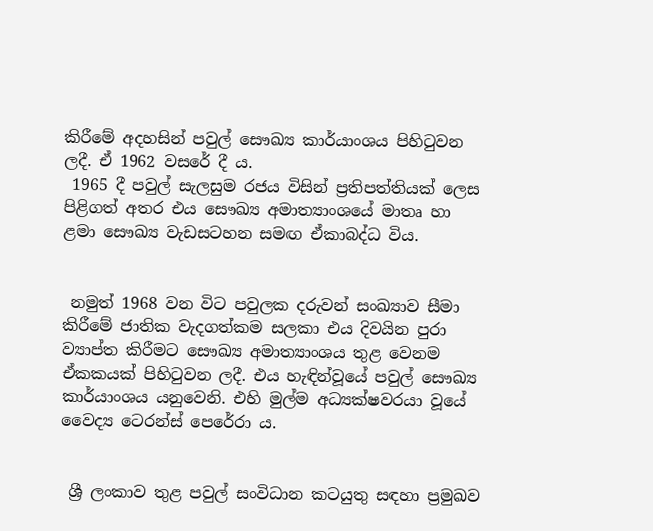කිරීමේ අදහසින් පවුල් සෞඛ්‍ය කාර්යාංශය පිහිටුවන ලදී. ඒ 1962 වසරේ දී ය.
 1965 දී පවුල් සැලසුම රජය විසින් ප්‍රතිපත්තියක් ලෙස පිළිගත් අතර එය සෞඛ්‍ය අමාත්‍යාංශයේ මාතෘ හා ළමා සෞඛ්‍ය වැඩසටහන සමඟ ඒකාබද්ධ විය.


 නමුත් 1968 වන විට පවුලක දරුවන් සංඛ්‍යාව සීමා කිරීමේ ජාතික වැදගත්කම සලකා එය දිවයින පුරා ව්‍යාප්ත කිරීමට සෞඛ්‍ය අමාත්‍යාංශය තුළ වෙනම ඒකකයක් පිහිටුවන ලදී. එය හැඳින්වූයේ පවුල් සෞඛ්‍ය කාර්යාංශය යනුවෙනි. එහි මුල්ම අධ්‍යක්ෂවරයා වූයේ වෛද්‍ය ටෙරන්ස් පෙරේරා ය.


 ශ්‍රී ලංකාව තුළ පවුල් සංවිධාන කටයුතු සඳහා ප්‍රමුඛව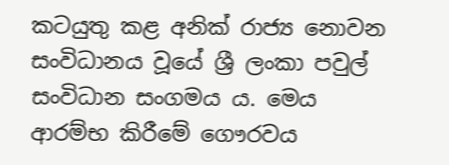කටයුතු කළ අනික් රාජ්‍ය නොවන සංවිධානය වූයේ ශ්‍රී ලංකා පවුල් සංවිධාන සංගමය ය. මෙය ආරම්භ කිරීමේ ගෞරවය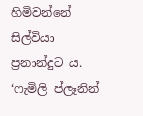හිමිවන්නේ සිල්වියා ප්‍රනාන්දුට ය.
‘ෆැමිලි ප්ලෑනින්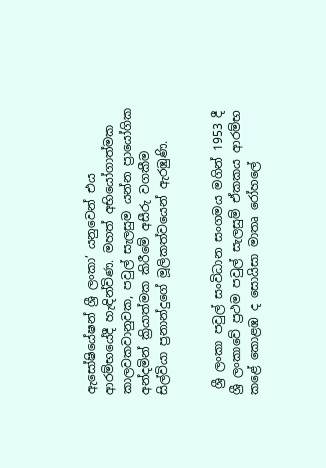ඇසෝෂියේෂන් ශ්‍රී ලංකා’ යනුවෙන් එය ආරම්භයේදී හැඳින්විණ. මහත් අභියෝගාත්මක කාලවකවානුවක, පවුල් සැලසුම යන්න ප්‍රායෝගික අන්දමින් ක්‍රියාත්මක කිරීමේ අසීරු වගකීම සිල්වියා ප්‍රනාන්දුගේ මූලිකත්වයෙන් ඇරඹුණි.


 ශ්‍රී ලංකා පවුල් සංවිධාන සංගමය මගින් 1953 දී ශ්‍රී ලංකාවේ ප්‍රථම පවුල් සැලසුම් ඒකකය ආරම්භ කළේ කොළඹ ද සොයිසා මාතෘ රෝහලේ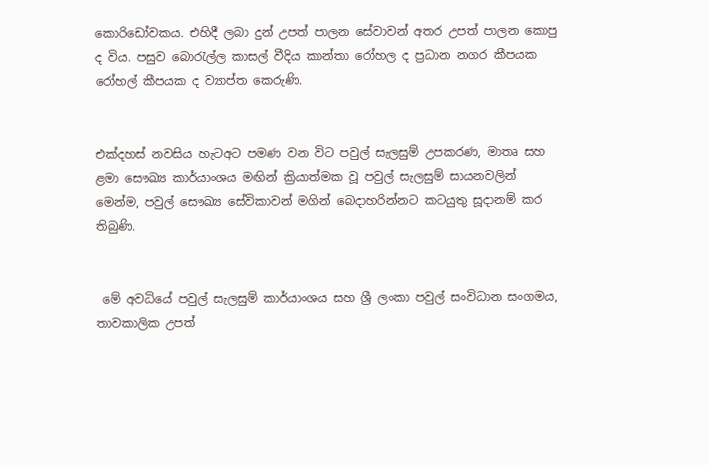කොරිඩෝවකය. එහිදී ලබා දුන් උපත් පාලන සේවාවන් අතර උපත් පාලන කොපු ද විය. පසුව බොරැල්ල කාසල් වීදිය කාන්තා රෝහල ද ප්‍රධාන නගර කීපයක රෝහල් කීපයක ද ව්‍යාප්ත කෙරුණි.


එක්දහස් නවසිය හැටඅට පමණ වන විට පවුල් සැලසුම් උපකරණ, මාතෘ සහ ළමා සෞඛ්‍ය කාර්යාංශය මඟින් ක්‍රියාත්මක වූ පවුල් සැලසුම් සායනවලින් මෙන්ම, පවුල් සෞඛ්‍ය සේවිකාවන් මගින් බෙද‌ාහරින්නට කටයුතු සූද‌ානම් කර තිබුණි.


 මේ අවධියේ පවුල් සැලසුම් කාර්යාංශය සහ ශ්‍රී ලංකා පවුල් සංවිධාන සංගමය, තාවකාලික උපත්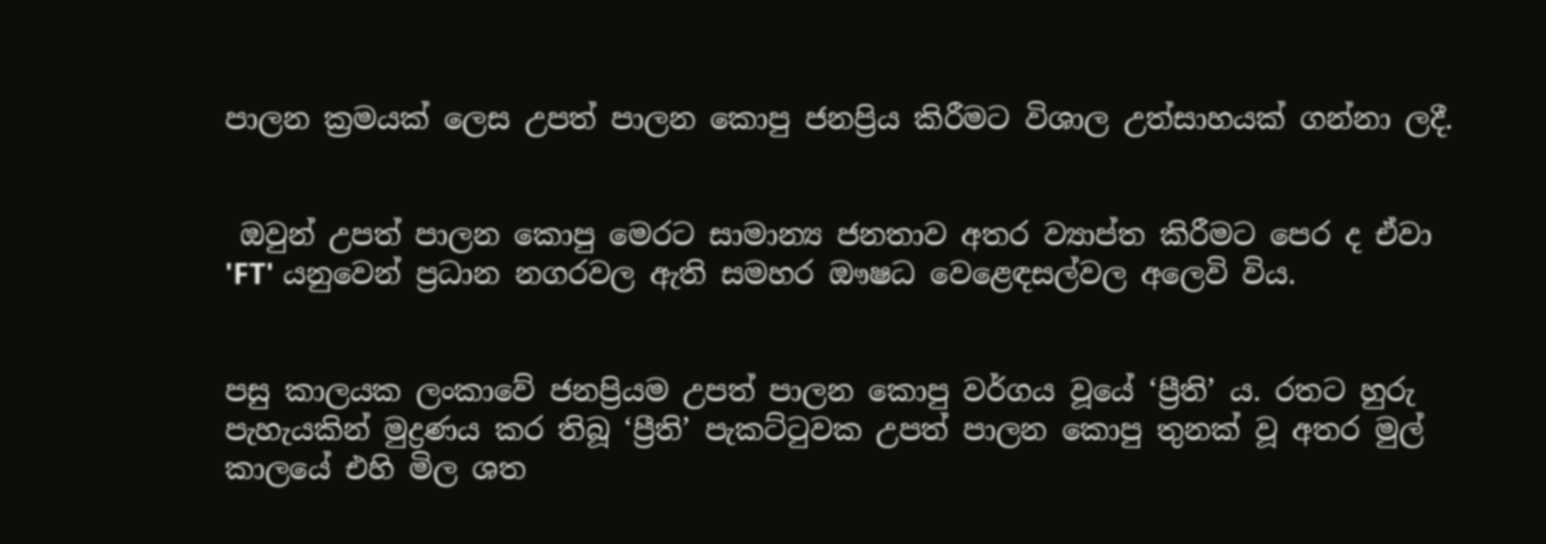පාලන ක්‍රමයක් ලෙස උපත් පාලන කොපු ජනප්‍රිය කිරීමට විශාල උත්සාහයක් ගන්නා ලදී.


 ඔවුන් උපත් පාලන කොපු මෙරට සාමාන්‍ය ජනතාව අතර ව්‍යාප්ත කිරීමට පෙර ද ඒවා 'FT' යනුවෙන් ප්‍රධාන නගරවල ඇති සමහර ඖෂධ වෙළෙඳසල්වල අලෙවි විය.


පසු කාලයක ලංකාවේ ජනප්‍රියම උපත් පාලන කොපු වර්ගය වූයේ ‘ප්‍රීති’ ය. රතට හුරු පැහැයකින් මුද්‍රණය කර තිබූ ‘ප්‍රීති’ පැකට්ටුවක උපත් පාලන කොපු තුනක් වූ අතර මුල් කාලයේ එහි මිල ශත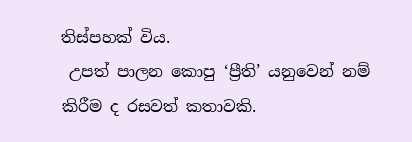තිස්පහක් විය.
 උපත් පාලන කොපු ‘ප්‍රීති’ යනුවෙන් නම් කිරීම ද රසවත් කතාවකි.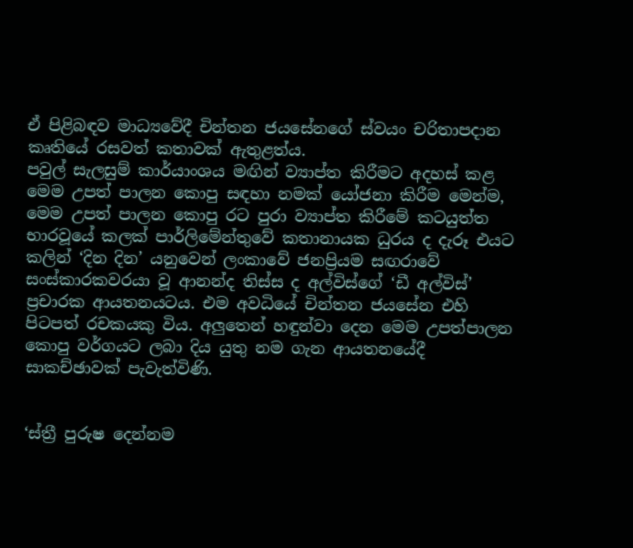ඒ පිළිබඳව මාධ්‍යවේදී චින්තන ජයසේනගේ ස්වයං චරිතාපදාන කෘතියේ රසවත් කතාවක් ඇතුළත්ය.
පවුල් සැලසුම් කාර්යාංශය මඟින් ව්‍යාප්ත කිරීමට අදහස් කළ මෙම උපත් පාලන කොපු සඳහා නමක් යෝජනා කිරීම මෙන්ම, මෙම උපත් පාලන කොපු රට පුරා ව්‍යාප්ත කිරීමේ කටයුත්ත භාරවූයේ කලක් පාර්ලිමේන්තුවේ කතානායක ධුරය ද දැරූ එයට කලින් ‘දින දින’ යනුවෙන් ලංකාවේ ජනප්‍රියම සඟරාවේ සංස්කාරකවරයා වූ ආනන්ද තිස්ස ද අල්විස්ගේ ‘ඩී අල්විස්’ ප්‍රචාරක ආයතනයටය. එම අවධියේ චින්තන ජයසේන එහි පිටපත් රචකයකු විය. අලුතෙන් හඳුන්වා දෙන මෙම උපත්පාලන කොපු වර්ගයට ලබා දිය යුතු නම ගැන ආයතනයේදී සාකච්ඡාවක් පැවැත්විණි.


‘ස්ත්‍රී පුරුෂ දෙන්නම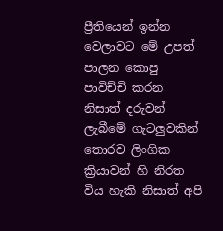ප්‍රීතියෙන් ඉන්න වෙලාවට මේ උපත් පාලන කොපු පාවිච්චි කරන නිසාත් දරුවන් ලැබීමේ ගැටලුවකින් තොරව ලිංගික ක්‍රියාවන් හි නිරත විය හැකි නිසාත් අපි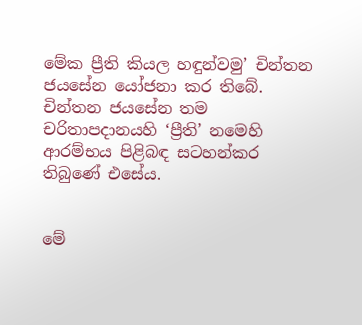මේක ප්‍රීති කියල හඳුන්වමු’ චින්තන ජයසේන යෝජනා කර තිබේ. චින්තන ජයසේන තම චරිතාපද‌ානයහි ‘ප්‍රීති’ නමෙහි ආරම්භය පිළිබඳ සටහන්කර තිබුණේ එසේය.


මේ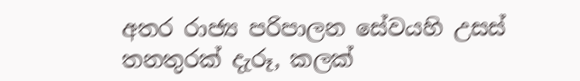අතර රාජ්‍ය පරිපාලන සේවයහි උසස් තනතුරක් දැරූ, කලක්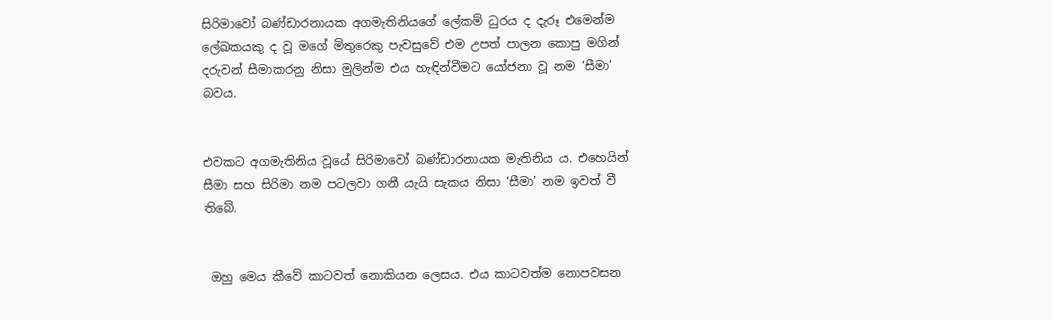සිරිමාවෝ බණ්ඩාරනායක අගමැතිනියගේ ලේකම් ධුරය ද දැරූ එමෙන්ම ලේඛකයකු ද වූ මගේ මිතුරෙකු පැවසුවේ එම උපත් පාලන කොපු මගින් දරුවන් සීමාකරනු නිසා මුලින්ම එය හැඳින්වීමට යෝජනා වූ නම ‘සීමා’ බවය.


එවකට අගමැතිනිය වූයේ සිරිමාවෝ බණ්ඩාරනායක මැතිනිය ය. එහෙයින් සීමා සහ සිරිමා නම පටලවා ගනී යැයි සැකය නිසා ‘සීමා’ නම ඉවත් වී තිබේ.


 ඔහු මෙය කීවේ කාටවත් නොකියන ලෙසය. එය කාටවත්ම නොපවසන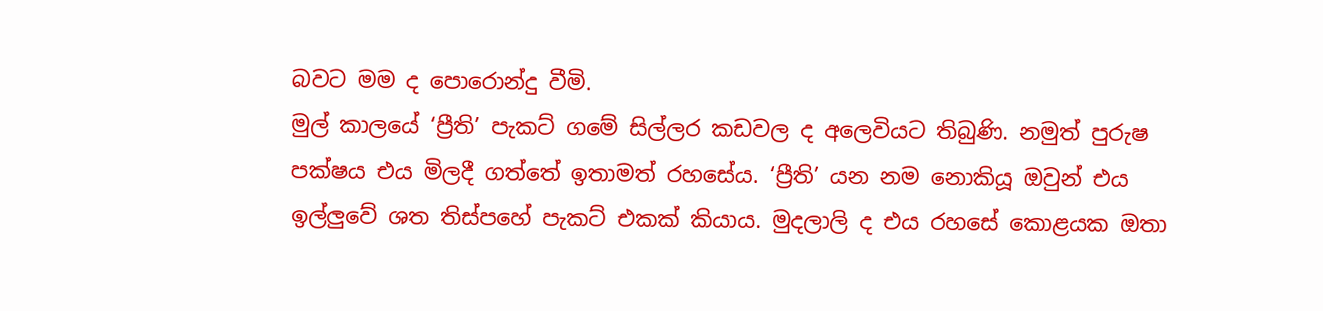බවට මම ද පොරොන්දු වීමි.
මුල් කාලයේ ‘ප්‍රීති’ පැකට් ගමේ සිල්ලර කඩවල ද අලෙවියට තිබුණි. නමුත් පුරුෂ පක්ෂය එය මිලදී ගත්තේ ඉතාමත් රහසේය. ‘ප්‍රීති’ යන නම නොකියූ ඔවුන් එය ඉල්ලුවේ ශත තිස්පහේ පැකට් එකක් කියාය. මුදලාලි ද එය රහසේ කොළයක ඔතා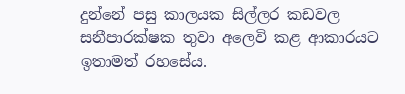දුන්නේ පසු කාලයක සිල්ලර කඩවල සනීපාරක්ෂක තුවා අලෙවි කළ ආකාරයට ඉතාමත් රහසේය.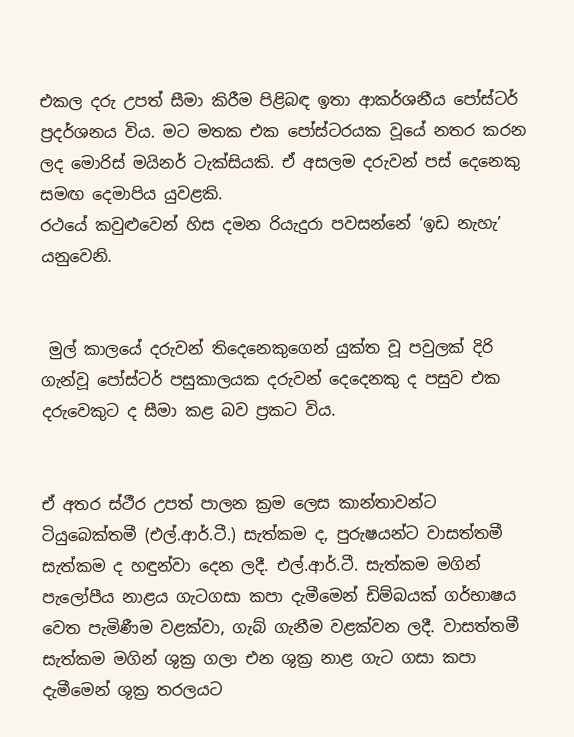එකල දරු උපත් සීමා කිරීම පිළිබඳ ඉතා ආකර්ශනීය පෝස්ටර් ප්‍රදර්ශනය විය. මට මතක එක පෝස්ටරයක වූයේ නතර කරන ලද මොරිස් මයිනර් ටැක්සියකි. ඒ අසලම දරුවන් පස් දෙනෙකු සමඟ දෙමාපිය යුවළකි.
රථයේ කවුළුවෙන් හිස දමන රියැදුරා පවසන්නේ ‘ඉඩ නැහැ’ යනුවෙනි.


 මුල් කාලයේ දරුවන් තිදෙනෙකුගෙන් යුක්ත වූ පවුලක් දිරි ගැන්වූ පෝස්ටර් පසුකාලයක දරුවන් දෙදෙනකු ද පසුව එක දරුවෙකුට ද සීමා කළ බව ප්‍රකට විය.


ඒ අතර ස්ථීර උපත් පාලන ක්‍රම ලෙස කාන්තාවන්ට ටියුබෙක්තමී (එල්.ආර්.ටී.) සැත්කම ද, පුරුෂයන්ට වාසත්තමී සැත්කම ද හඳුන්වා දෙන ලදී. එල්.ආර්.ටී. සැත්කම මගින් පැලෝපීය නාළය ගැටගසා කපා දැමීමෙන් ඩිම්බයක් ගර්භාෂය වෙත පැමිණීම වළක්වා, ගැබ් ගැනීම වළක්වන ලදී. වාසත්තමී සැත්කම මගින් ශුක්‍ර ගලා එන ශුක්‍ර නාළ ගැට ගසා කපා දැමීමෙන් ශුක්‍ර තරලයට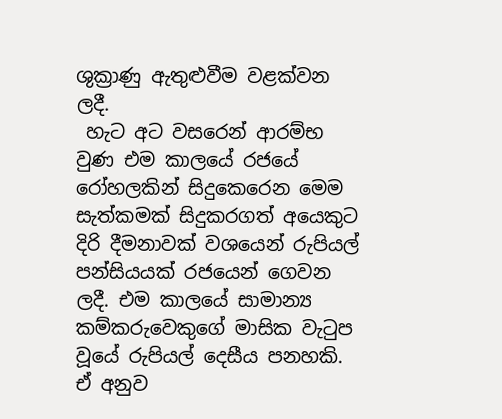ශුක්‍රාණු ඇතුළුවීම වළක්වන ලදී.
 හැට අට වසරෙන් ආරම්භ වුණ එම කාලයේ රජයේ රෝහලකින් සිදුකෙරෙන මෙම සැත්කමක් සිදුකරගත් අයෙකුට දිරි දීමනාවක් වශයෙන් රුපියල් පන්සියයක් රජයෙන් ගෙවන ලදී. එම කාලයේ සාමාන්‍ය කම්කරුවෙකුගේ මාසික වැටුප වූයේ රුපියල් දෙසීය පනහකි. ඒ අනුව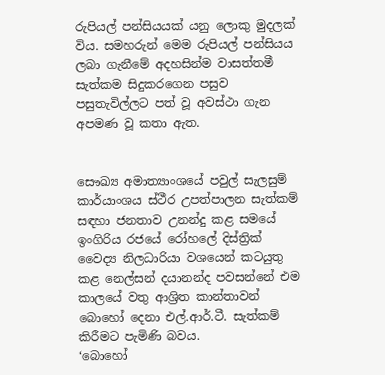රුපියල් පන්සියයක් යනු ලොකු මුදලක් විය. සමහරුන් මෙම රුපියල් පන්සියය ලබා ගැනීමේ අදහසින්ම වාසත්තමී සැත්කම සිදුකරගෙන පසුව පසුතැවිල්ලට පත් වූ අවස්ථා ගැන අපමණ වූ කතා ඇත.


සෞඛ්‍ය අමාත්‍යාංශයේ පවුල් සැලසුම් කාර්යාංශය ස්ථීර උපත්පාලන සැත්කම් සඳහා ජනතාව උනන්දු කළ සමයේ ඉංගිරිය රජයේ රෝහලේ දිස්ත්‍රික් වෛද්‍ය නිලධාරියා වශයෙන් කටයුතු කළ නෙල්සන් දයානන්ද පවසන්නේ එම කාලයේ වතු ආශ්‍රිත කාන්තාවන් බොහෝ දෙනා එල්.ආර්.ටී. සැත්කම් කිරීමට පැමිණි බවය.
‘බොහෝ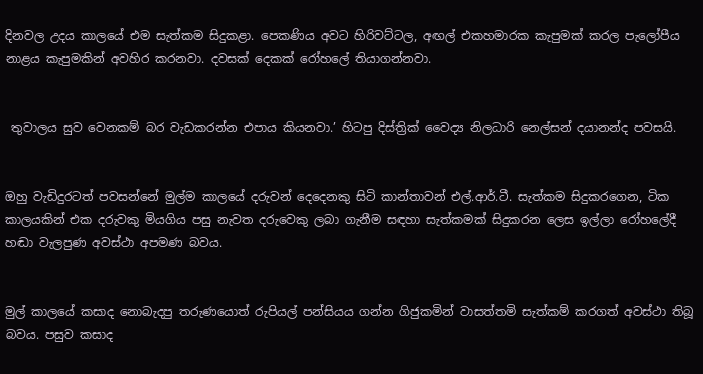දිනවල උදය කාලයේ එම සැත්කම සිදුකළා. පෙකණිය අවට හිරිවට්ටල, අඟල් එකහමාරක කැපුමක් කරල පැලෝපීය නාළය කැපුමකින් අවහිර කරනවා. දවසක් දෙකක් රෝහලේ තියාගන්නවා.


 තුවාලය සුව වෙනකම් බර වැඩකරන්න එපාය කියනවා.’ හිටපු දිස්ත්‍රික් වෛද්‍ය නිලධාරි නෙල්සන් දයානන්ද පවසයි.


ඔහු වැඩිදුරටත් පවසන්නේ මුල්ම කාලයේ දරුවන් දෙදෙනකු සිටි කාන්තාවන් එල්.ආර්.ටී. සැත්කම සිදුකරගෙන, ටික කාලයකින් එක දරුවකු මියගිය පසු නැවත දරුවෙකු ලබා ගැනීම සඳහා සැත්කමක් සිදුකරන ලෙස ඉල්ලා රෝහලේදී හඬා වැලපුණ අවස්ථා අපමණ බවය.


මුල් කාලයේ කසාද නොබැදපු තරුණයොත් රුපියල් පන්සියය ගන්න ගිජුකමින් වාසත්තමි සැත්කම් කරගත් අවස්ථා තිබූ බවය. පසුව කසාද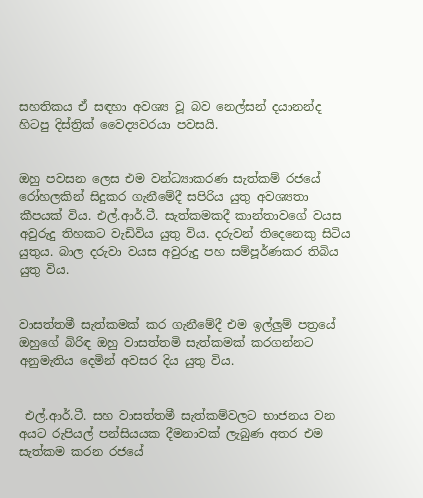සහතිකය ඒ සඳහා අවශ්‍ය වූ බව නෙල්සන් දයානන්ද හිටපු දිස්ත්‍රික් වෛද්‍යවරයා පවසයි.


ඔහු පවසන ලෙස එම වන්ධ්‍යාකරණ සැත්කම් රජයේ රෝහලකින් සිදුකර ගැනීමේදී සපිරිය යුතු අවශ්‍යතා කීපයක් විය. එල්.ආර්.ටී. සැත්කමකදී කාන්තාවගේ වයස අවුරුදු තිහකට වැඩිවිය යුතු විය. දරුවන් තිදෙනෙකු සිටිය යුතුය. බාල දරුවා වයස අවුරුදු පහ සම්පූර්ණකර තිබිය යුතු විය.


වාසත්තමී සැත්කමක් කර ගැනීමේදී එම ඉල්ලුම් පත්‍රයේ ඔහුගේ බිරිඳ ඔහු වාසත්තමි සැත්කමක් කරගන්නට අනුමැතිය දෙමින් අවසර දිය යුතු විය.


 එල්.ආර්.ටී. සහ වාසත්තමී සැත්කම්වලට භාජනය වන අයට රුපියල් පන්සියයක දීමනාවක් ලැබුණ අතර එම සැත්කම කරන රජයේ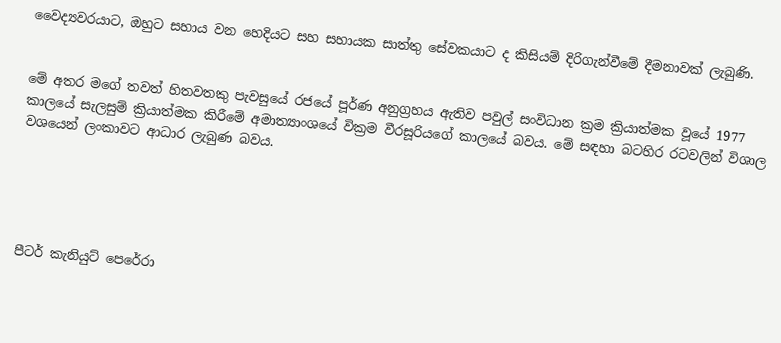වෛද්‍යවරයාට, ඔහුට සහාය වන හෙදියට සහ සහායක සාත්තු සේවකයාට ද කිසියම් දිරිගැන්වීමේ දීමනාවක් ලැබුණි.


මේ අතර මගේ තවත් හිතවතකු පැවසුයේ රජයේ පූර්ණ අනුග්‍රහය ඇතිව පවුල් සංවිධාන ක්‍රම ක්‍රියාත්මක වූයේ 1977 කාලයේ සැලසුම් ක්‍රියාත්මක කිරීමේ අමාත්‍යාංශයේ වික්‍රම වීරසූරියගේ කාලයේ බවය. මේ සඳහා බටහිර රටවලින් විශාල වශයෙන් ලංකාවට ආධාර ලැබුණ බවය.





පීටර් කැනියුට් පෙරේරා